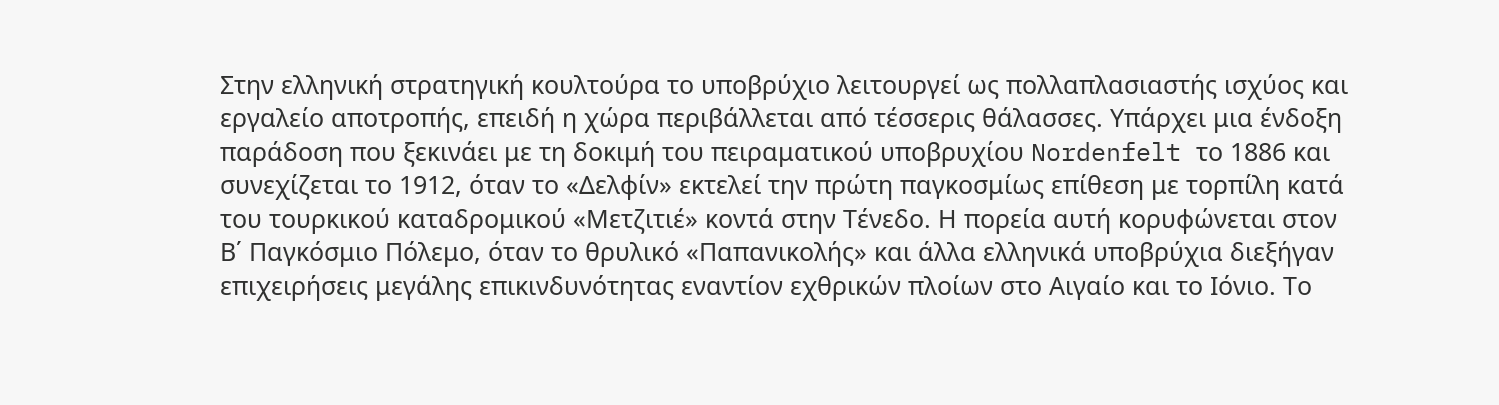Στην ελληνική στρατηγική κουλτούρα το υποβρύχιο λειτουργεί ως πολλαπλασιαστής ισχύος και εργαλείο αποτροπής, επειδή η χώρα περιβάλλεται από τέσσερις θάλασσες. Υπάρχει μια ένδοξη παράδοση που ξεκινάει με τη δοκιμή του πειραματικού υποβρυχίου Nordenfelt το 1886 και συνεχίζεται το 1912, όταν το «Δελφίν» εκτελεί την πρώτη παγκοσμίως επίθεση με τορπίλη κατά του τουρκικού καταδρομικού «Μετζιτιέ» κοντά στην Τένεδο. Η πορεία αυτή κορυφώνεται στον Β΄ Παγκόσμιο Πόλεμο, όταν το θρυλικό «Παπανικολής» και άλλα ελληνικά υποβρύχια διεξήγαν επιχειρήσεις μεγάλης επικινδυνότητας εναντίoν εχθρικών πλοίων στο Αιγαίο και το Ιόνιο. Το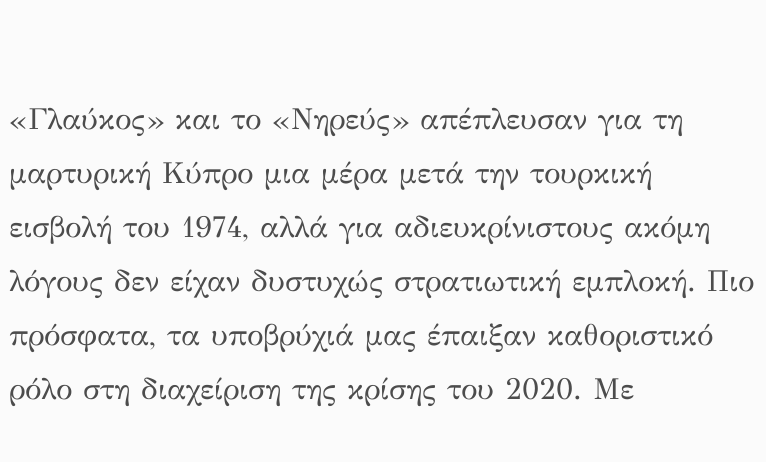«Γλαύκος» και το «Νηρεύς» απέπλευσαν για τη μαρτυρική Κύπρο μια μέρα μετά την τουρκική εισβολή του 1974, αλλά για αδιευκρίνιστους ακόμη λόγους δεν είχαν δυστυχώς στρατιωτική εμπλοκή. Πιο πρόσφατα, τα υποβρύχιά μας έπαιξαν καθοριστικό ρόλο στη διαχείριση της κρίσης του 2020. Με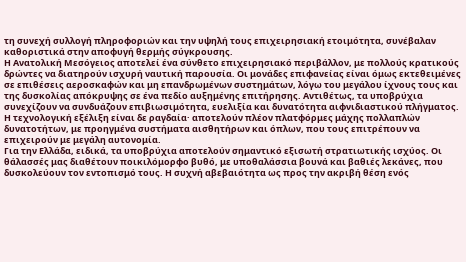τη συνεχή συλλογή πληροφοριών και την υψηλή τους επιχειρησιακή ετοιμότητα, συνέβαλαν καθοριστικά στην αποφυγή θερμής σύγκρουσης.
Η Ανατολική Μεσόγειος αποτελεί ένα σύνθετο επιχειρησιακό περιβάλλον, με πολλούς κρατικούς δρώντες να διατηρούν ισχυρή ναυτική παρουσία. Οι μονάδες επιφανείας είναι όμως εκτεθειμένες σε επιθέσεις αεροσκαφών και μη επανδρωμένων συστημάτων, λόγω του μεγάλου ίχνους τους και της δυσκολίας απόκρυψης σε ένα πεδίο αυξημένης επιτήρησης. Αντιθέτως, τα υποβρύχια συνεχίζουν να συνδυάζουν επιβιωσιμότητα, ευελιξία και δυνατότητα αιφνιδιαστικού πλήγματος. Η τεχνολογική εξέλιξη είναι δε ραγδαία· αποτελούν πλέον πλατφόρμες μάχης πολλαπλών δυνατοτήτων, με προηγμένα συστήματα αισθητήρων και όπλων, που τους επιτρέπουν να επιχειρούν με μεγάλη αυτονομία.
Για την Ελλάδα, ειδικά, τα υποβρύχια αποτελούν σημαντικό εξισωτή στρατιωτικής ισχύος. Οι θάλασσές μας διαθέτουν ποικιλόμορφο βυθό, με υποθαλάσσια βουνά και βαθιές λεκάνες, που δυσκολεύουν τον εντοπισμό τους. Η συχνή αβεβαιότητα ως προς την ακριβή θέση ενός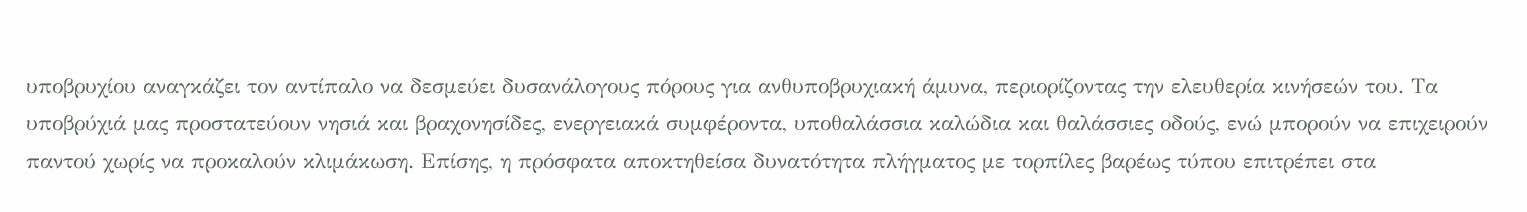υποβρυχίου αναγκάζει τον αντίπαλο να δεσμεύει δυσανάλογους πόρους για ανθυποβρυχιακή άμυνα, περιορίζοντας την ελευθερία κινήσεών του. Τα υποβρύχιά μας προστατεύουν νησιά και βραχονησίδες, ενεργειακά συμφέροντα, υποθαλάσσια καλώδια και θαλάσσιες οδούς, ενώ μπορούν να επιχειρούν παντού χωρίς να προκαλούν κλιμάκωση. Επίσης, η πρόσφατα αποκτηθείσα δυνατότητα πλήγματος με τορπίλες βαρέως τύπου επιτρέπει στα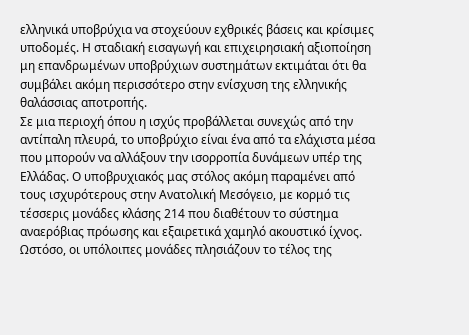ελληνικά υποβρύχια να στοχεύουν εχθρικές βάσεις και κρίσιμες υποδομές. Η σταδιακή εισαγωγή και επιχειρησιακή αξιοποίηση μη επανδρωμένων υποβρύχιων συστημάτων εκτιμάται ότι θα συμβάλει ακόμη περισσότερο στην ενίσχυση της ελληνικής θαλάσσιας αποτροπής.
Σε μια περιοχή όπου η ισχύς προβάλλεται συνεχώς από την αντίπαλη πλευρά, το υποβρύχιο είναι ένα από τα ελάχιστα μέσα που μπορούν να αλλάξουν την ισορροπία δυνάμεων υπέρ της Ελλάδας. Ο υποβρυχιακός μας στόλος ακόμη παραμένει από τους ισχυρότερους στην Ανατολική Μεσόγειο, με κορμό τις τέσσερις μονάδες κλάσης 214 που διαθέτουν το σύστημα αναερόβιας πρόωσης και εξαιρετικά χαμηλό ακουστικό ίχνος. Ωστόσο, οι υπόλοιπες μονάδες πλησιάζουν το τέλος της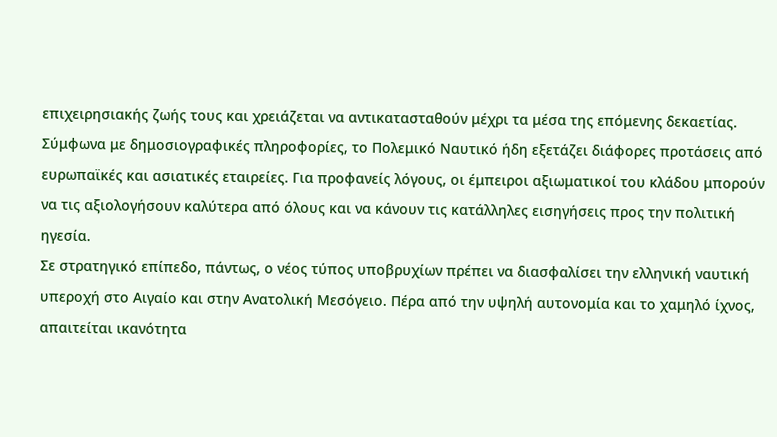επιχειρησιακής ζωής τους και χρειάζεται να αντικατασταθούν μέχρι τα μέσα της επόμενης δεκαετίας. Σύμφωνα με δημοσιογραφικές πληροφορίες, το Πολεμικό Ναυτικό ήδη εξετάζει διάφορες προτάσεις από ευρωπαϊκές και ασιατικές εταιρείες. Για προφανείς λόγους, οι έμπειροι αξιωματικοί του κλάδου μπορούν να τις αξιολογήσουν καλύτερα από όλους και να κάνουν τις κατάλληλες εισηγήσεις προς την πολιτική ηγεσία.
Σε στρατηγικό επίπεδο, πάντως, ο νέος τύπος υποβρυχίων πρέπει να διασφαλίσει την ελληνική ναυτική υπεροχή στο Αιγαίο και στην Ανατολική Μεσόγειο. Πέρα από την υψηλή αυτονομία και το χαμηλό ίχνος, απαιτείται ικανότητα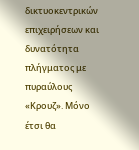δικτυοκεντρικών επιχειρήσεων και δυνατότητα πλήγματος με πυραύλους «Κρουζ». Μόνο έτσι θα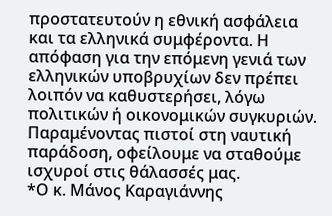προστατευτούν η εθνική ασφάλεια και τα ελληνικά συμφέροντα. Η απόφαση για την επόμενη γενιά των ελληνικών υποβρυχίων δεν πρέπει λοιπόν να καθυστερήσει, λόγω πολιτικών ή οικονομικών συγκυριών. Παραμένοντας πιστοί στη ναυτική παράδοση, οφείλουμε να σταθούμε ισχυροί στις θάλασσές μας.
*Ο κ. Μάνος Καραγιάννης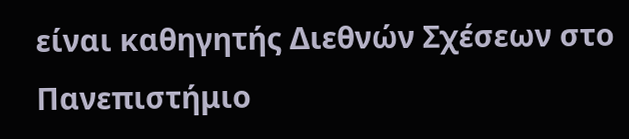είναι καθηγητής Διεθνών Σχέσεων στο Πανεπιστήμιο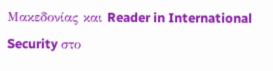Μακεδονίας και Reader in International Security στο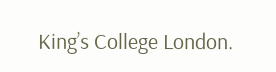King’s College London.